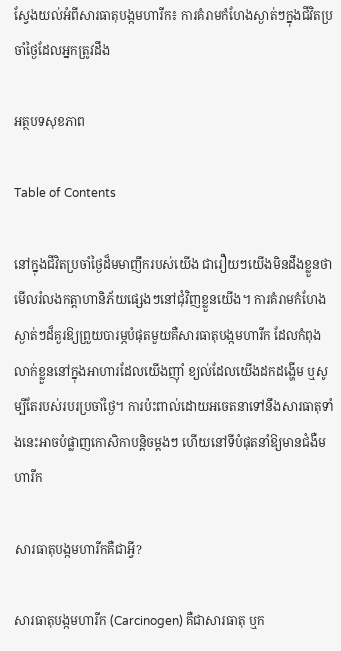ស្វែងយល់អំពីសារធាតុបង្កមហារីក៖ ការគំរាមកំហែងស្ងាត់ៗក្នុងជីវិតប្រចាំថ្ងៃដែលអ្នកត្រូវដឹង

អត្ថបទសុខភាព

Table of Contents

នៅក្នុងជីវិតប្រចាំថ្ងៃដ៏មមាញឹករបស់យើង ជារឿយៗយើងមិនដឹងខ្លួនថាមើលរំលងកត្តាហានិភ័យផ្សេងៗនៅជុំវិញខ្លួនយើង។ ការគំរាមកំហែងស្ងាត់ៗដ៏គួរឱ្យព្រួយបារម្ភបំផុតមួយគឺសារធាតុបង្កមហារីក ដែលកំពុងលាក់ខ្លួននៅក្នុងអាហារដែលយើងញ៉ាំ ខ្យល់ដែលយើងដកដង្ហើម ឬសូម្បីតែរបស់របរប្រចាំថ្ងៃ។ ការប៉ះពាល់ដោយអចេតនាទៅនឹងសារធាតុទាំងនេះអាចបំផ្លាញកោសិកាបន្តិចម្តងៗ ហើយនៅទីបំផុតនាំឱ្យមានជំងឺមហារីក

សារធាតុបង្កមហារីកគឺជាអ្វី?

សារធាតុបង្កមហារីក (Carcinogen) គឺជាសារធាតុ ឬក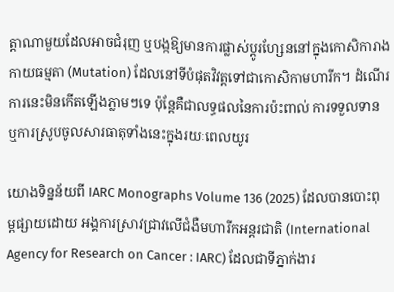ត្តាណាមួយដែលអាចជំរុញ ឬបង្កឱ្យមានការផ្លាស់ប្តូរហ្សែននៅក្នុងកោសិការាងកាយធម្មតា (Mutation) ដែលនៅទីបំផុតវិវត្តទៅជាកោសិកាមហារីក។ ដំណើរការនេះមិនកើតឡើងភ្លាមៗទេ ប៉ុន្តែគឺជាលទ្ធផលនៃការប៉ះពាល់ ការទទួលទាន ឬការស្រូបចូលសារធាតុទាំងនេះក្នុងរយៈពេលយូរ

យោងទិន្នន័យពី IARC Monographs Volume 136 (2025) ដែលបានបោះពុម្ពផ្សាយដោយ អង្គការស្រាវជ្រាវលើជំងឺមហារីកអន្តរជាតិ (International Agency for Research on Cancer : IARC) ដែលជាទីភ្នាក់ងារ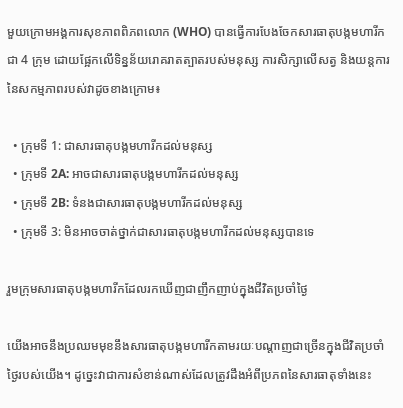មួយក្រោមអង្គការសុខភាពពិភពលោក (WHO) បានធ្វើការបែងចែកសារធាតុបង្កមហារីកជា 4 ក្រុម ដោយផ្អែកលើទិន្នន័យរោគរាតត្បាតរបស់មនុស្ស ការសិក្សាលើសត្វ និងយន្តការនៃសកម្មភាពរបស់វាដូចខាងក្រោម៖

  • ក្រុមទី 1: ជាសារធាតុបង្កមហារីកដល់មនុស្ស
  • ក្រុមទី 2A: អាចជាសារធាតុបង្កមហារីកដល់មនុស្ស
  • ក្រុមទី 2B: ទំនងជាសារធាតុបង្កមហារីកដល់មនុស្ស
  • ក្រុមទី 3: មិនអាចចាត់ថ្នាក់ជាសារធាតុបង្កមហារីកដល់មនុស្សបានទេ

រួមក្រុមសារធាតុបង្កមហារីកដែលរកឃើញជាញឹកញាប់ក្នុងជីវិតប្រចាំថ្ងៃ

យើងអាចនឹងប្រឈមមុខនឹងសារធាតុបង្កមហារីកតាមរយៈបណ្តាញជាច្រើនក្នុងជីវិតប្រចាំថ្ងៃរបស់យើង។ ដូច្នេះវាជាការសំខាន់ណាស់ដែលត្រូវដឹងអំពីប្រភពនៃសារធាតុទាំងនេះ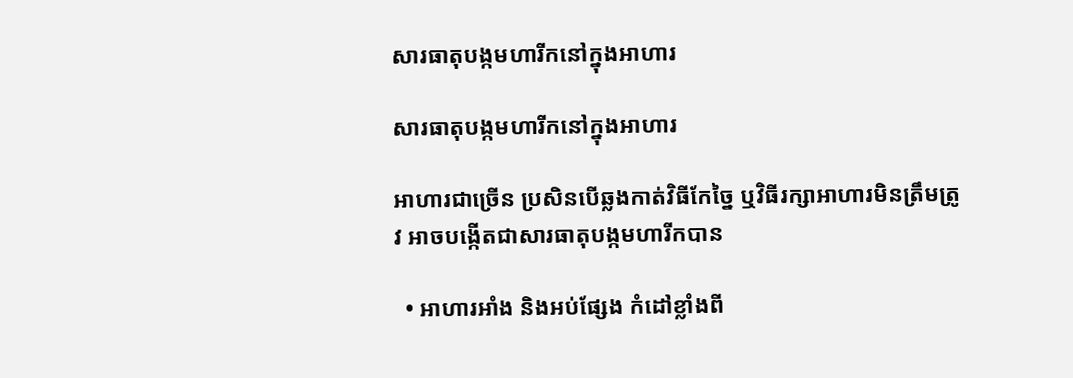សារធាតុបង្កមហារីកនៅក្នុងអាហារ

សារធាតុបង្កមហារីកនៅក្នុងអាហារ

អាហារជាច្រើន ប្រសិនបើឆ្លងកាត់វិធីកែច្នៃ ឬវិធីរក្សាអាហារមិនត្រឹមត្រូវ អាចបង្កើតជាសារធាតុបង្កមហារីកបាន

  • អាហារអាំង និងអប់ផ្សែង កំដៅខ្លាំងពី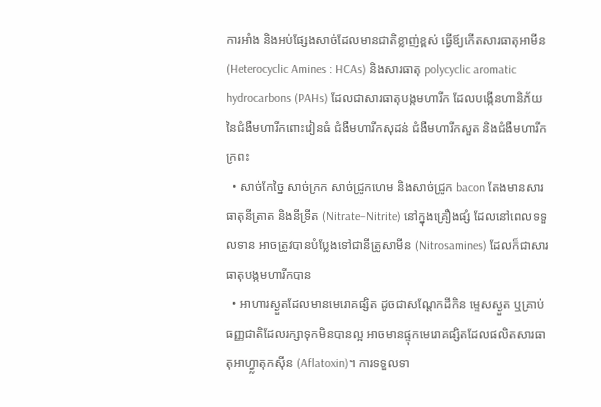ការអាំង និងអប់ផ្សែងសាច់ដែលមានជាតិខ្លាញ់ខ្ពស់ ធ្វើឪ្យកើតសារធាតុអាមីន (Heterocyclic Amines : HCAs) និងសារធាតុ polycyclic aromatic hydrocarbons (PAHs) ដែលជាសារធាតុបង្កមហារីក ដែលបង្កើនហានិភ័យនៃជំងឺមហារីកពោះវៀនធំ ជំងឺមហារីកសុដន់ ជំងឺមហារីកសួត និងជំងឺមហារីកក្រពះ
  • សាច់កែច្នៃ សាច់ក្រក សាច់ជ្រូកហេម និងសាច់ជ្រូក bacon តែងមានសារធាតុនីត្រាត និងនីទ្រីត (Nitrate–Nitrite) នៅក្នុងគ្រឿងផ្សំ ដែលនៅពេលទទួលទាន អាចត្រូវបានបំប្លែងទៅជានីត្រូសាមីន (Nitrosamines) ដែលក៏ជាសារធាតុបង្កមហារីកបាន
  • អាហារស្ងួតដែលមានមេរោគផ្សិត ដូចជាសណ្តែកដីកិន ម្ទេសស្ងួត ឬគ្រាប់ធញ្ញជាតិដែលរក្សាទុកមិនបានល្អ អាចមានផ្ទុកមេរោគផ្សិតដែលផលិតសារធាតុអាហ្វ្លាតុកស៊ីន (Aflatoxin)។ ការទទួលទា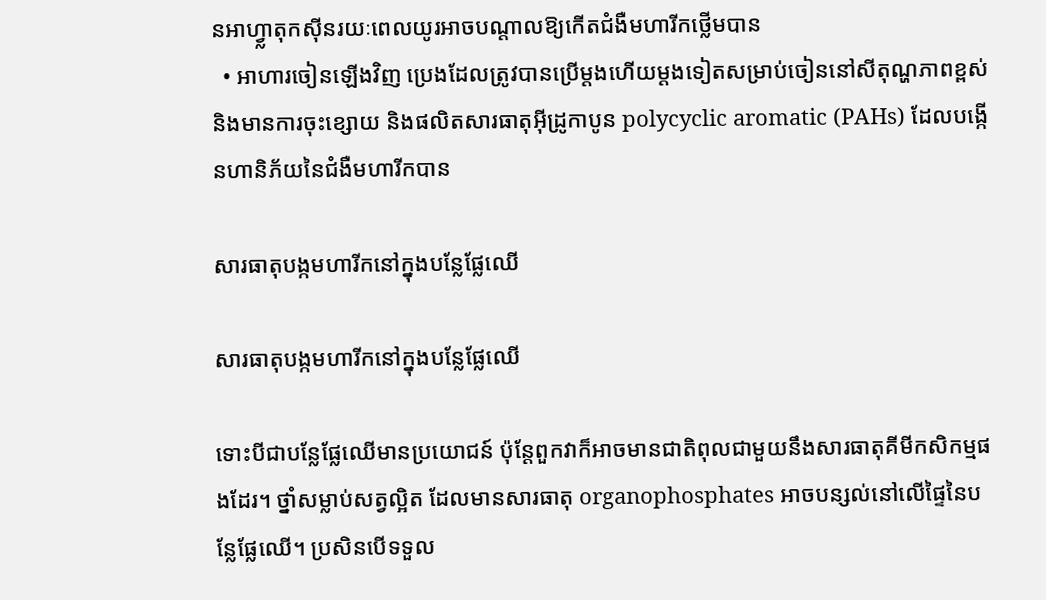នអាហ្វ្លាតុកស៊ីនរយៈពេលយូរអាចបណ្តាលឱ្យកើតជំងឺមហារីកថ្លើមបាន
  • អាហារចៀនឡើងវិញ ប្រេងដែលត្រូវបានប្រើម្តងហើយម្តងទៀតសម្រាប់ចៀននៅសីតុណ្ហភាពខ្ពស់ និងមានការចុះខ្សោយ និងផលិតសារធាតុអ៊ីដ្រូកាបូន polycyclic aromatic (PAHs) ដែលបង្កើនហានិភ័យនៃជំងឺមហារីកបាន

សារធាតុបង្កមហារីកនៅក្នុងបន្លែផ្លែឈើ

សារធាតុបង្កមហារីកនៅក្នុងបន្លែផ្លែឈើ

ទោះបីជាបន្លែផ្លែឈើមានប្រយោជន៍ ប៉ុន្តែពួកវាក៏អាចមានជាតិពុលជាមួយនឹងសារធាតុគីមីកសិកម្មផងដែរ។ ថ្នាំសម្លាប់សត្វល្អិត ដែលមានសារធាតុ organophosphates អាចបន្សល់នៅលើផ្ទៃនៃបន្លែផ្លែឈើ។ ប្រសិនបើទទួល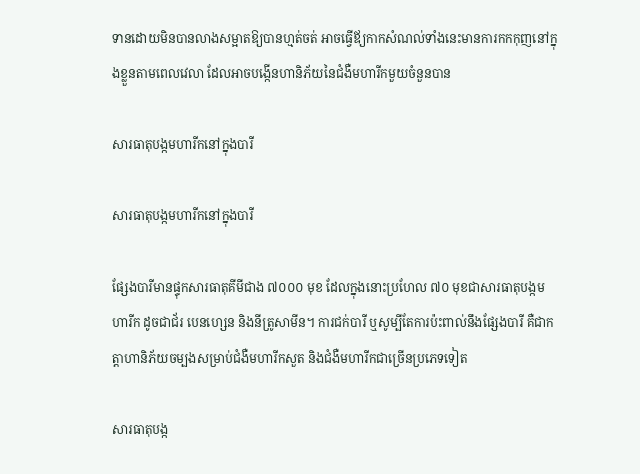ទានដោយមិនបានលាងសម្អាតឱ្យបានហ្មត់ចត់ អាចធ្វើឪ្យកាកសំណល់ទាំងនេះមានការកកកុញនៅក្នុងខ្លួនតាមពេលវេលា ដែលអាចបង្កើនហានិភ័យនៃជំងឺមហារីកមួយចំនួនបាន

សារធាតុបង្កមហារីកនៅក្នុងបារី

សារធាតុបង្កមហារីកនៅក្នុងបារី

ផ្សែងបារីមានផ្ទុកសារធាតុគីមីជាង ៧០០០ មុខ ដែលក្នុងនោះប្រហែល ៧០ មុខជាសារធាតុបង្កមហារីក ដូចជាជ័រ បេនហ្សេន និងនីត្រូសាមីន។ ការជក់បារី ឬសូម្បីតែការប៉ះពាល់នឹងផ្សែងបារី គឺជាកត្តាហានិភ័យចម្បងសម្រាប់ជំងឺមហារីកសួត និងជំងឺមហារីកជាច្រើនប្រភេទទៀត

សារធាតុបង្ក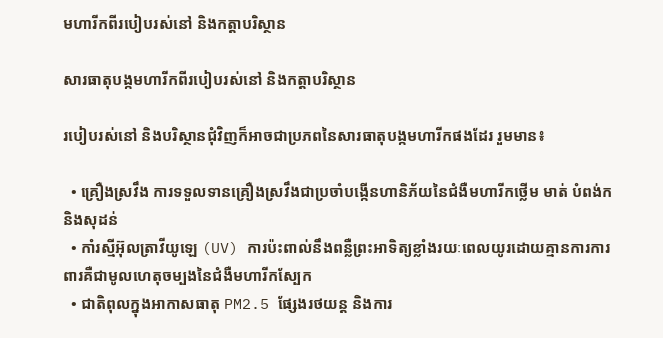មហារីកពីរបៀបរស់នៅ និងកត្តាបរិស្ថាន

សារធាតុបង្កមហារីកពីរបៀបរស់នៅ និងកត្តាបរិស្ថាន

របៀបរស់នៅ និងបរិស្ថានជុំវិញក៏អាចជាប្រភពនៃសារធាតុបង្កមហារីកផងដែរ រួមមាន៖

  • គ្រឿងស្រវឹង ការទទួលទានគ្រឿងស្រវឹងជាប្រចាំបង្កើនហានិភ័យនៃជំងឺមហារីកថ្លើម មាត់ បំពង់ក និងសុដន់
  • កាំរស្មីអ៊ុលត្រាវីយូឡេ (UV) ការប៉ះពាល់នឹងពន្លឺព្រះអាទិត្យខ្លាំងរយៈពេលយូរដោយគ្មានការការពារគឺជាមូលហេតុចម្បងនៃជំងឺមហារីកស្បែក
  • ជាតិពុលក្នុងអាកាសធាតុ PM2.5 ផ្សែងរថយន្ត និងការ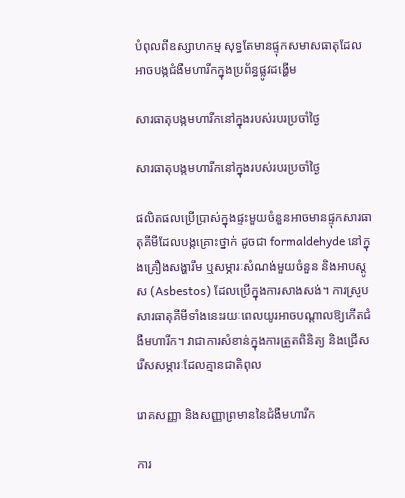បំពុលពីឧស្សាហកម្ម សុទ្ធតែមានផ្ទុកសមាសធាតុដែលអាចបង្កជំងឺមហារីកក្នុងប្រព័ន្ធផ្លូវដង្ហើម

សារធាតុបង្កមហារីកនៅក្នុងរបស់របរប្រចាំថ្ងៃ

សារធាតុបង្កមហារីកនៅក្នុងរបស់របរប្រចាំថ្ងៃ

ផលិតផលប្រើប្រាស់ក្នុងផ្ទះមួយចំនួនអាចមានផ្ទុកសារធាតុគីមីដែលបង្កគ្រោះថ្នាក់ ដូចជា formaldehyde នៅក្នុងគ្រឿងសង្ហារឹម ឬសម្ភារៈសំណង់មួយចំនួន និងអាបស្តូស (Asbestos) ដែលប្រើក្នុងការសាងសង់។ ការស្រូបសារធាតុគីមីទាំងនេះរយៈពេលយូរអាចបណ្តាលឱ្យកើតជំងឺមហារីក។ វាជាការសំខាន់ក្នុងការត្រួតពិនិត្យ និងជ្រើសរើសសម្ភារៈដែលគ្មានជាតិពុល

រោគសញ្ញា និងសញ្ញាព្រមាននៃជំងឺមហារីក

ការ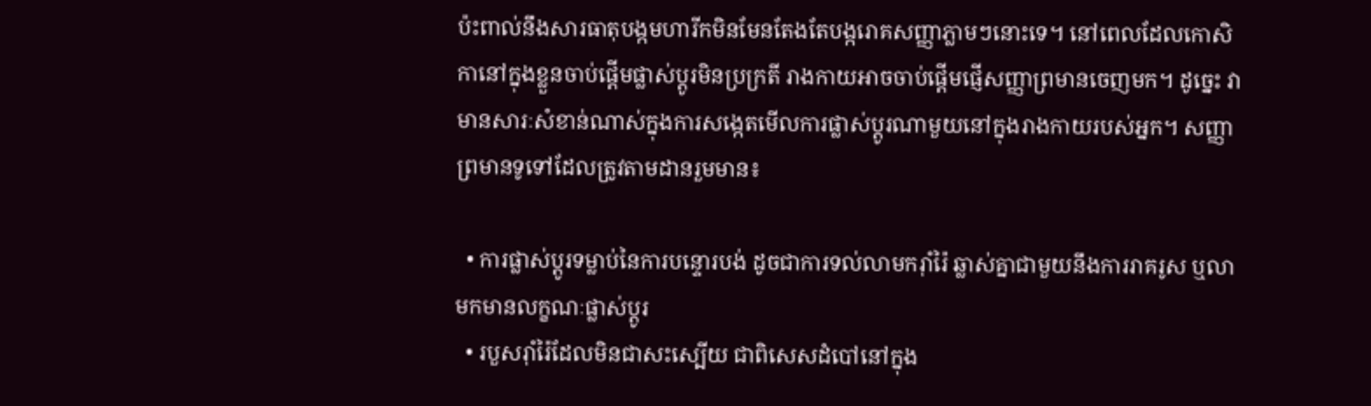ប៉ះពាល់នឹងសារធាតុបង្កមហារីកមិនមែនតែងតែបង្ករោគសញ្ញាភ្លាមៗនោះទេ។ នៅពេលដែលកោសិកានៅក្នុងខ្លួនចាប់ផ្តើមផ្លាស់ប្តូរមិនប្រក្រតី រាងកាយអាចចាប់ផ្តើមផ្ញើសញ្ញាព្រមានចេញមក។ ដូច្នេះ វាមានសារៈសំខាន់ណាស់ក្នុងការសង្កេតមើលការផ្លាស់ប្តូរណាមួយនៅក្នុងរាងកាយរបស់អ្នក។ សញ្ញាព្រមានទូទៅដែលត្រូវតាមដានរួមមាន៖

  • ការផ្លាស់ប្តូរទម្លាប់នៃការបន្ទោរបង់ ដូចជាការទល់លាមករ៉ាំរ៉ៃ ឆ្លាស់គ្នាជាមួយនឹងការរាគរូស ឬលាមកមានលក្ខណៈផ្លាស់ប្តូរ
  • របួសរ៉ាំរ៉ៃដែលមិនជាសះស្បើយ ជាពិសេសដំបៅនៅក្នុង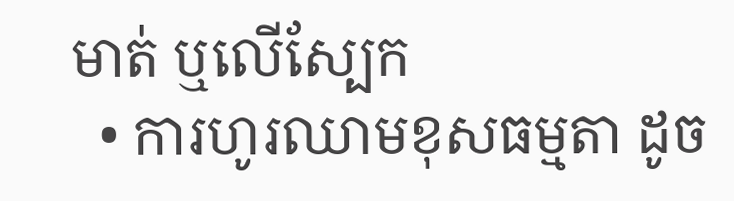មាត់ ឬលើស្បែក
  • ការហូរឈាមខុសធម្មតា ដូច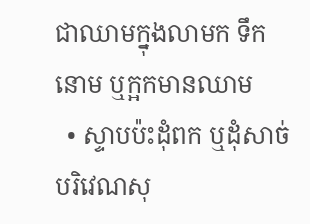ជាឈាមក្នុងលាមក ទឹកនោម ឬក្អកមានឈាម
  • ស្ទាបប៉ះដុំពក ឬដុំសាច់ បរិវេណសុ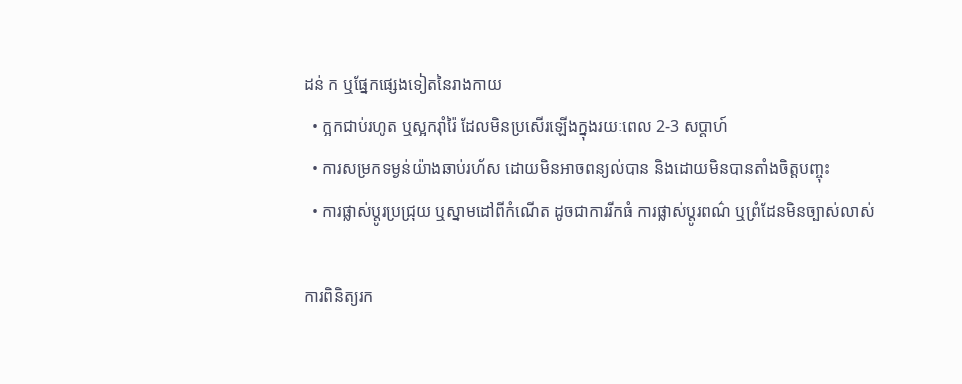ដន់ ក ឬផ្នែកផ្សេងទៀតនៃរាងកាយ
  • ក្អកជាប់រហូត ឬស្អករ៉ាំរ៉ៃ ដែលមិនប្រសើរឡើងក្នុងរយៈពេល 2-3 សប្តាហ៍
  • ការសម្រកទម្ងន់យ៉ាងឆាប់រហ័ស ដោយមិនអាចពន្យល់បាន និងដោយមិនបានតាំងចិត្តបញ្ចុះ
  • ការផ្លាស់ប្តូរប្រជ្រុយ ឬស្នាមដៅពីកំណើត ដូចជាការរីកធំ ការផ្លាស់ប្តូរពណ៌ ឬព្រំដែនមិនច្បាស់លាស់

ការពិនិត្យរក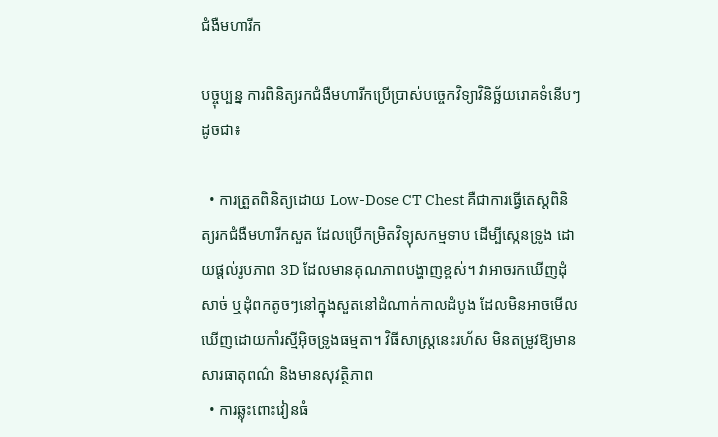ជំងឺមហារីក

បច្ចុប្បន្ន ការពិនិត្យរកជំងឺមហារីកប្រើប្រាស់បច្ចេកវិទ្យាវិនិច្ឆ័យរោគទំនើបៗដូចជា៖

  • ការត្រួតពិនិត្យដោយ Low-Dose CT Chest គឺជាការធ្វើតេស្តពិនិត្យរកជំងឺមហារីកសួត ដែលប្រើកម្រិតវិទ្យុសកម្មទាប ដើម្បីស្កេនទ្រូង ដោយផ្តល់រូបភាព 3D ដែលមានគុណភាពបង្ហាញខ្ពស់។ វាអាចរកឃើញដុំសាច់ ឬដុំពកតូចៗនៅក្នុងសួតនៅដំណាក់កាលដំបូង ដែលមិនអាចមើលឃើញដោយកាំរស្មីអ៊ិចទ្រូងធម្មតា។ វិធីសាស្រ្តនេះរហ័ស មិនតម្រូវឱ្យមានសារធាតុពណ៌ និងមានសុវត្ថិភាព
  • ការឆ្លុះពោះវៀនធំ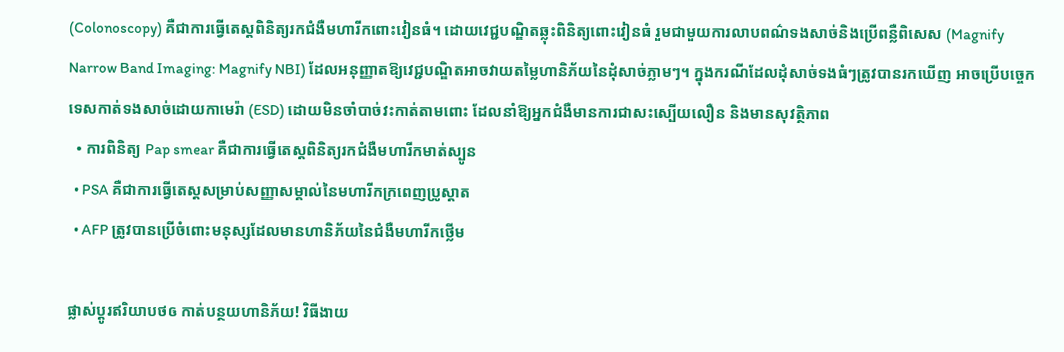(Colonoscopy) គឺជាការធ្វើតេស្តពិនិត្យរកជំងឺមហារីកពោះវៀនធំ។ ដោយវេជ្ជបណ្ឌិតឆ្លុះពិនិត្យពោះវៀនធំ រួមជាមួយការលាបពណ៌ទងសាច់និងប្រើពន្លឺពិសេស (Magnify Narrow Band Imaging: Magnify NBI) ដែលអនុញ្ញាតឱ្យវេជ្ជបណ្ឌិតអាចវាយតម្លៃហានិភ័យនៃដុំសាច់ភ្លាមៗ។ ក្នុងករណីដែលដុំសាច់ទងធំៗត្រូវបានរកឃើញ អាចប្រើបច្ចេកទេសកាត់ទងសាច់ដោយកាមេរ៉ា (ESD) ដោយមិនចាំបាច់វះកាត់តាមពោះ ដែលនាំឱ្យអ្នកជំងឺមានការជាសះស្បើយលឿន និងមានសុវត្ថិភាព
  • ការពិនិត្យ Pap smear គឺជាការធ្វើតេស្តពិនិត្យរកជំងឺមហារីកមាត់ស្បូន
  • PSA គឺជាការធ្វើតេស្តសម្រាប់សញ្ញាសម្គាល់នៃមហារីកក្រពេញប្រូស្តាត
  • AFP ត្រូវបានប្រើចំពោះមនុស្សដែលមានហានិភ័យនៃជំងឺមហារីកថ្លើម

ផ្លាស់ប្តូរឥរិយាបថឲ កាត់បន្ថយហានិភ័យ! វិធីងាយ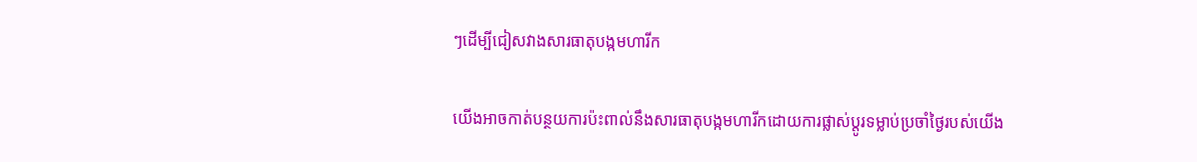ៗដើម្បីជៀសវាងសារធាតុបង្កមហារីក

យើងអាចកាត់បន្ថយការប៉ះពាល់នឹងសារធាតុបង្កមហារីកដោយការផ្លាស់ប្តូរទម្លាប់ប្រចាំថ្ងៃរបស់យើង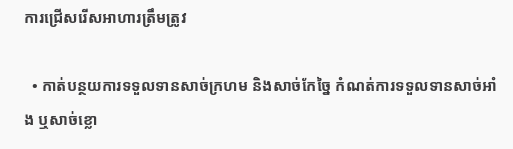ការជ្រើសរើសអាហារត្រឹមត្រូវ

  • កាត់បន្ថយការទទួលទានសាច់ក្រហម និងសាច់កែច្នៃ កំណត់ការទទួលទានសាច់អាំង ឬសាច់ខ្លោ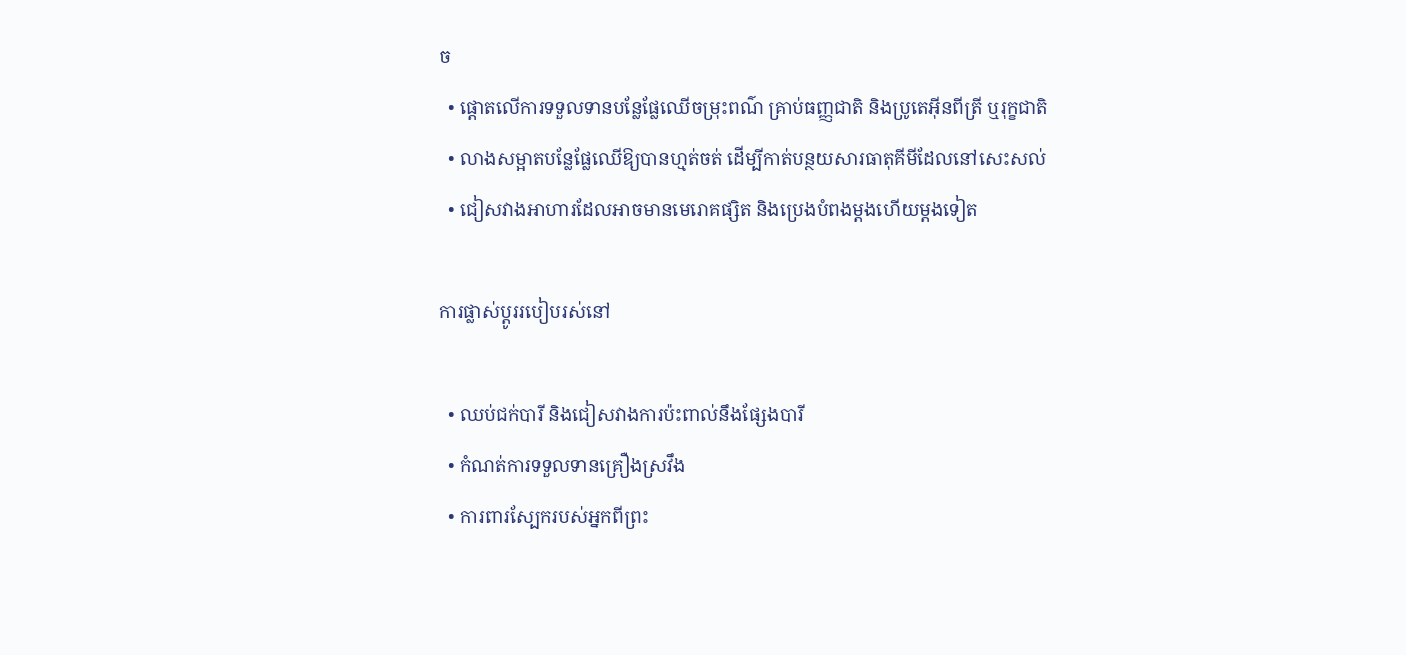ច
  • ផ្តោតលើការទទួលទានបន្លែផ្លែឈើចម្រុះពណ៌ គ្រាប់ធញ្ញជាតិ និងប្រូតេអ៊ីនពីត្រី ឬរុក្ខជាតិ
  • លាងសម្អាតបន្លែផ្លែឈើឱ្យបានហ្មត់ចត់ ដើម្បីកាត់បន្ថយសារធាតុគីមីដែលនៅសេះសល់
  • ជៀសវាងអាហារដែលអាចមានមេរោគផ្សិត និងប្រេងបំពងម្តងហើយម្តងទៀត

ការផ្លាស់ប្តូររបៀបរស់នៅ

  • ឈប់ជក់បារី និងជៀសវាងការប៉ះពាល់នឹងផ្សែងបារី
  • កំណត់ការទទួលទានគ្រឿងស្រវឹង
  • ការពារស្បែករបស់អ្នកពីព្រះ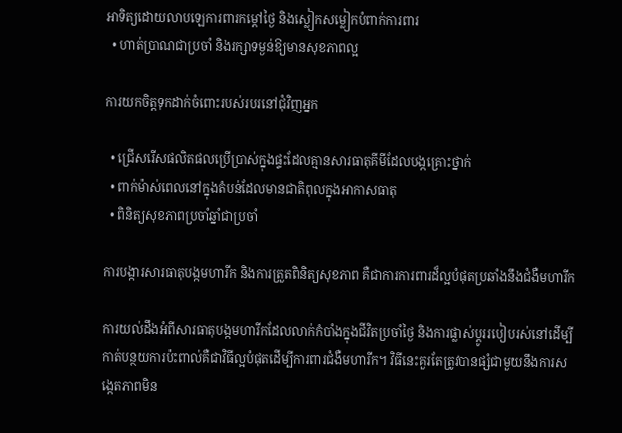អាទិត្យដោយលាបឡេការពារកម្តៅថ្ងៃ និងស្លៀកសម្លៀកបំពាក់ការពារ
  • ហាត់ប្រាណជាប្រចាំ និងរក្សាទម្ងន់ឱ្យមានសុខភាពល្អ

ការយកចិត្តទុកដាក់ចំពោះរបស់របរនៅជុំវិញអ្នក

  • ជ្រើសរើសផលិតផលប្រើប្រាស់ក្នុងផ្ទះដែលគ្មានសារធាតុគីមីដែលបង្កគ្រោះថ្នាក់
  • ពាក់ម៉ាស់ពេលនៅក្នុងតំបន់ដែលមានជាតិពុលក្នុងអាកាសធាតុ
  • ពិនិត្យសុខភាពប្រចាំឆ្នាំជាប្រចាំ

ការបង្ការសារធាតុបង្កមហារីក និងការត្រួតពិនិត្យសុខភាព គឺជាការការពារដ៏ល្អបំផុតប្រឆាំងនឹងជំងឺមហារីក

ការយល់ដឹងអំពីសារធាតុបង្កមហារីកដែលលាក់កំបាំងក្នុងជីវិតប្រចាំថ្ងៃ និងការផ្លាស់ប្តូររបៀបរស់នៅដើម្បីកាត់បន្ថយការប៉ះពាល់គឺជាវិធីល្អបំផុតដើម្បីការពារជំងឺមហារីក។ វិធីនេះគួរតែត្រូវបានផ្សំជាមួយនឹងការសង្កេតភាពមិន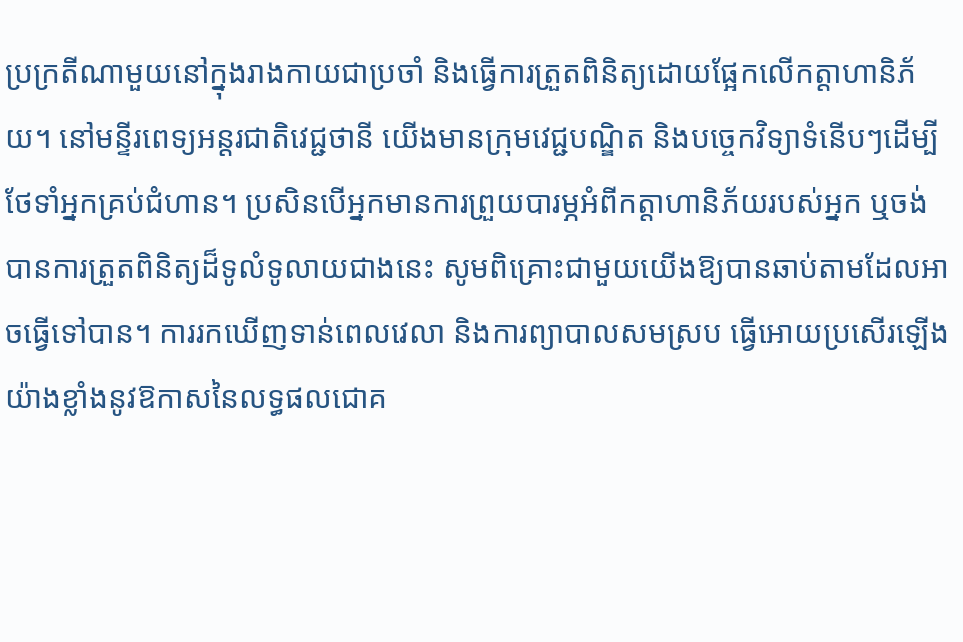ប្រក្រតីណាមួយនៅក្នុងរាងកាយជាប្រចាំ និងធ្វើការត្រួតពិនិត្យដោយផ្អែកលើកត្តាហានិភ័យ។ នៅមន្ទីរពេទ្យអន្តរជាតិវេជ្ជថានី យើងមានក្រុមវេជ្ជបណ្ឌិត និងបច្ចេកវិទ្យាទំនើបៗដើម្បីថែទាំអ្នកគ្រប់ជំហាន។ ប្រសិនបើអ្នកមានការព្រួយបារម្ភអំពីកត្តាហានិភ័យរបស់អ្នក ឬចង់បានការត្រួតពិនិត្យដ៏ទូលំទូលាយជាងនេះ សូមពិគ្រោះជាមួយយើងឱ្យបានឆាប់តាមដែលអាចធ្វើទៅបាន។ ការរកឃើញទាន់ពេលវេលា និងការព្យាបាលសមស្រប ធ្វើអោយប្រសើរឡើងយ៉ាងខ្លាំងនូវឱកាសនៃលទ្ធផលជោគ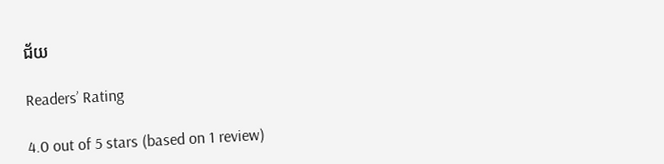ជ័យ

Readers’ Rating

4.0 out of 5 stars (based on 1 review)